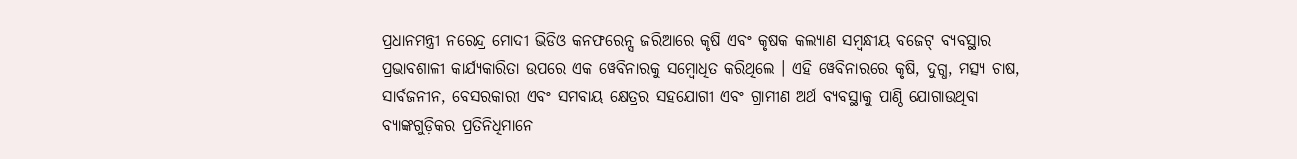ପ୍ରଧାନମନ୍ତ୍ରୀ ନରେନ୍ଦ୍ର ମୋଦୀ ଭିଡିଓ କନଫରେନ୍ସ ଜରିଆରେ କୃଷି ଏବଂ କୃଷକ କଲ୍ୟାଣ ସମ୍ବନ୍ଧୀୟ ବଜେଟ୍ ବ୍ୟବସ୍ଥାର ପ୍ରଭାବଶାଳୀ କାର୍ଯ୍ୟକାରିତା ଉପରେ ଏକ ୱେବିନାରକୁ ସମ୍ବୋଧିତ କରିଥିଲେ । ଏହି ୱେବିନାରରେ କୃଷି, ଦୁଗ୍ଧ, ମତ୍ସ୍ୟ ଚାଷ, ସାର୍ବଜନୀନ, ବେସରକାରୀ ଏବଂ ସମବାୟ କ୍ଷେତ୍ରର ସହଯୋଗୀ ଏବଂ ଗ୍ରାମୀଣ ଅର୍ଥ ବ୍ୟବସ୍ଥାକୁ ପାଣ୍ଠି ଯୋଗାଉଥିବା ବ୍ୟାଙ୍କଗୁଡ଼ିକର ପ୍ରତିନିଧିମାନେ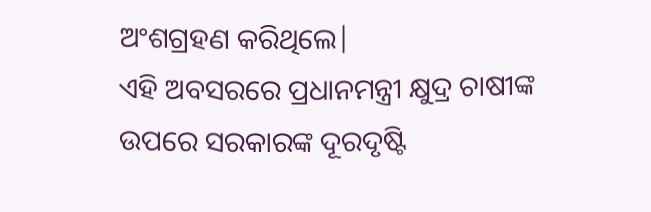ଅଂଶଗ୍ରହଣ କରିଥିଲେ|
ଏହି ଅବସରରେ ପ୍ରଧାନମନ୍ତ୍ରୀ କ୍ଷୁଦ୍ର ଚାଷୀଙ୍କ ଉପରେ ସରକାରଙ୍କ ଦୂରଦୃଷ୍ଟି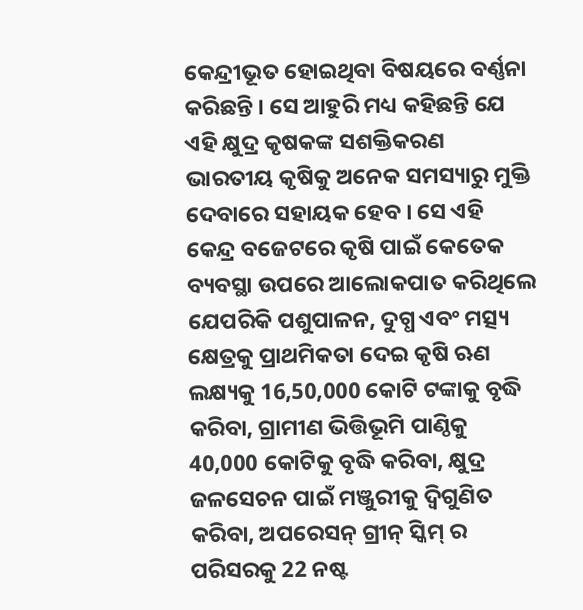କେନ୍ଦ୍ରୀଭୂତ ହୋଇଥିବା ବିଷୟରେ ବର୍ଣ୍ଣନା କରିଛନ୍ତି । ସେ ଆହୁରି ମଧ୍ୟ କହିଛନ୍ତି ଯେ ଏହି କ୍ଷୁଦ୍ର କୃଷକଙ୍କ ସଶକ୍ତିକରଣ ଭାରତୀୟ କୃଷିକୁ ଅନେକ ସମସ୍ୟାରୁ ମୁକ୍ତି ଦେବାରେ ସହାୟକ ହେବ । ସେ ଏହି କେନ୍ଦ୍ର ବଜେଟରେ କୃଷି ପାଇଁ କେତେକ ବ୍ୟବସ୍ଥା ଉପରେ ଆଲୋକପାତ କରିଥିଲେ ଯେପରିକି ପଶୁପାଳନ, ଦୁଗ୍ଧ ଏବଂ ମତ୍ସ୍ୟ କ୍ଷେତ୍ରକୁ ପ୍ରାଥମିକତା ଦେଇ କୃଷି ଋଣ ଲକ୍ଷ୍ୟକୁ 16,50,000 କୋଟି ଟଙ୍କାକୁ ବୃଦ୍ଧି କରିବା, ଗ୍ରାମୀଣ ଭିତ୍ତିଭୂମି ପାଣ୍ଠିକୁ 40,000 କୋଟିକୁ ବୃଦ୍ଧି କରିବା, କ୍ଷୁଦ୍ର ଜଳସେଚନ ପାଇଁ ମଞ୍ଜୁରୀକୁ ଦ୍ୱିଗୁଣିତ କରିବା, ଅପରେସନ୍ ଗ୍ରୀନ୍ ସ୍କିମ୍ ର ପରିସରକୁ 22 ନଷ୍ଟ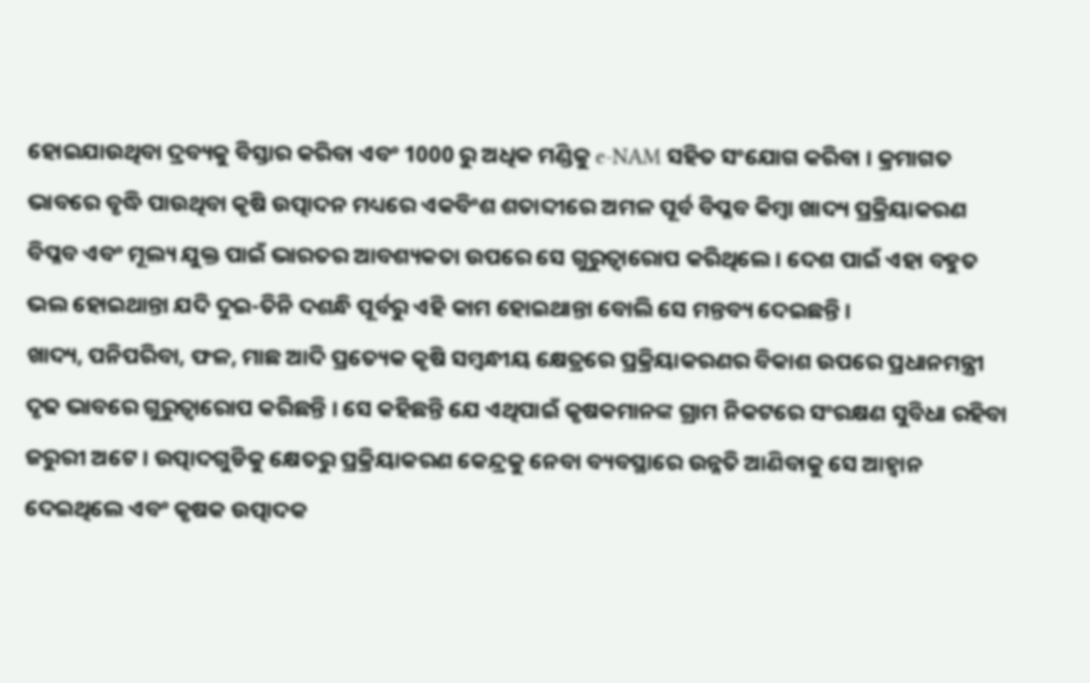ହୋଇଯାଉଥିବା ଦ୍ରବ୍ୟକୁ ବିସ୍ତାର କରିବା ଏବଂ 1000 ରୁ ଅଧିକ ମଣ୍ଡିକୁ e-NAM ସହିତ ସଂଯୋଗ କରିବା । କ୍ରମାଗତ ଭାବରେ ବୃଦ୍ଧି ପାଉଥିବା କୃଷି ଉତ୍ପାଦନ ମଧ୍ୟରେ ଏକବିଂଶ ଶତାବ୍ଦୀରେ ଅମଳ ପୂର୍ବ ବିପ୍ଳବ କିମ୍ବା ଖାଦ୍ୟ ପ୍ରକ୍ରିୟାକରଣ ବିପ୍ଳବ ଏବଂ ମୂଲ୍ୟ ଯୁକ୍ତ ପାଇଁ ଭାରତର ଆବଶ୍ୟକତା ଉପରେ ସେ ଗୁରୁତ୍ୱାରୋପ କରିଥିଲେ । ଦେଶ ପାଇଁ ଏହା ବହୁତ ଭଲ ହୋଇଥାନ୍ତା ଯଦି ଦୁଇ-ତିନି ଦଶନ୍ଧି ପୂର୍ବରୁ ଏହି କାମ ହୋଇଥାନ୍ତା ବୋଲି ସେ ମନ୍ତବ୍ୟ ଦେଇଛନ୍ତି ।
ଖାଦ୍ୟ, ପନିପରିବା, ଫଳ, ମାଛ ଆଦି ପ୍ରତ୍ୟେକ କୃଷି ସମ୍ବନ୍ଧୀୟ କ୍ଷେତ୍ରରେ ପ୍ରକ୍ରିୟାକରଣର ବିକାଶ ଉପରେ ପ୍ରଧାନମନ୍ତ୍ରୀ ଦୃଢ ଭାବରେ ଗୁରୁତ୍ୱାରୋପ କରିଛନ୍ତି । ସେ କହିଛନ୍ତି ଯେ ଏଥିପାଇଁ କୃଷକମାନଙ୍କ ଗ୍ରାମ ନିକଟରେ ସଂରକ୍ଷଣ ସୁବିଧା ରହିବା ଜରୁରୀ ଅଟେ । ଉତ୍ପାଦଗୁଡିକୁ କ୍ଷେତରୁ ପ୍ରକ୍ରିୟାକରଣ କେନ୍ଦ୍ରକୁ ନେବା ବ୍ୟବସ୍ଥାରେ ଉନ୍ନତି ଆଣିବାକୁ ସେ ଆହ୍ୱାନ ଦେଇଥିଲେ ଏବଂ କୃଷକ ଉତ୍ପାଦକ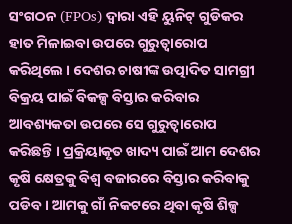ସଂଗଠନ (FPOs) ଦ୍ୱାରା ଏହି ୟୁନିଟ୍ ଗୁଡିକର ହାତ ମିଳାଇବା ଉପରେ ଗୁରୁତ୍ୱାରୋପ କରିଥିଲେ । ଦେଶର ଚାଷୀଙ୍କ ଉତ୍ପାଦିତ ସାମଗ୍ରୀ ବିକ୍ରୟ ପାଇଁ ବିକଳ୍ପ ବିସ୍ତାର କରିବାର ଆବଶ୍ୟକତା ଉପରେ ସେ ଗୁରୁତ୍ୱାରୋପ କରିଛନ୍ତି । ପ୍ରକ୍ରିୟାକୃତ ଖାଦ୍ୟ ପାଇଁ ଆମ ଦେଶର କୃଷି କ୍ଷେତ୍ରକୁ ବିଶ୍ୱ ବଜାରରେ ବିସ୍ତାର କରିବାକୁ ପଡିବ । ଆମକୁ ଗାଁ ନିକଟରେ ଥିବା କୃଷି ଶିଳ୍ପ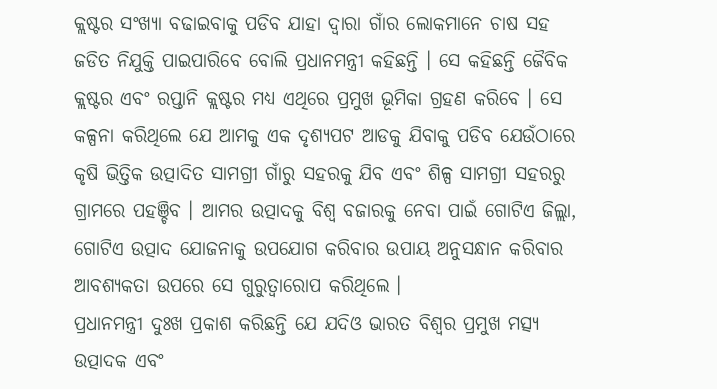କ୍ଲଷ୍ଟର ସଂଖ୍ୟା ବଢାଇବାକୁ ପଡିବ ଯାହା ଦ୍ୱାରା ଗାଁର ଲୋକମାନେ ଚାଷ ସହ ଜଡିତ ନିଯୁକ୍ତି ପାଇପାରିବେ ବୋଲି ପ୍ରଧାନମନ୍ତ୍ରୀ କହିଛନ୍ତି । ସେ କହିଛନ୍ତି ଜୈବିକ କ୍ଲଷ୍ଟର ଏବଂ ରପ୍ତାନି କ୍ଲଷ୍ଟର ମଧ୍ୟ ଏଥିରେ ପ୍ରମୁଖ ଭୂମିକା ଗ୍ରହଣ କରିବେ । ସେ କଳ୍ପନା କରିଥିଲେ ଯେ ଆମକୁ ଏକ ଦୃଶ୍ୟପଟ ଆଡକୁ ଯିବାକୁ ପଡିବ ଯେଉଁଠାରେ କୃଷି ଭିତ୍ତିକ ଉତ୍ପାଦିତ ସାମଗ୍ରୀ ଗାଁରୁ ସହରକୁ ଯିବ ଏବଂ ଶିଳ୍ପ ସାମଗ୍ରୀ ସହରରୁ ଗ୍ରାମରେ ପହଞ୍ଚିବ । ଆମର ଉତ୍ପାଦକୁ ବିଶ୍ୱ ବଜାରକୁ ନେବା ପାଇଁ ଗୋଟିଏ ଜିଲ୍ଲା, ଗୋଟିଏ ଉତ୍ପାଦ ଯୋଜନାକୁ ଉପଯୋଗ କରିବାର ଉପାୟ ଅନୁସନ୍ଧାନ କରିବାର ଆବଶ୍ୟକତା ଉପରେ ସେ ଗୁରୁତ୍ୱାରୋପ କରିଥିଲେ ।
ପ୍ରଧାନମନ୍ତ୍ରୀ ଦୁଃଖ ପ୍ରକାଶ କରିଛନ୍ତି ଯେ ଯଦିଓ ଭାରତ ବିଶ୍ୱର ପ୍ରମୁଖ ମତ୍ସ୍ୟ ଉତ୍ପାଦକ ଏବଂ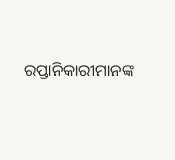ରପ୍ତାନିକାରୀମାନଙ୍କ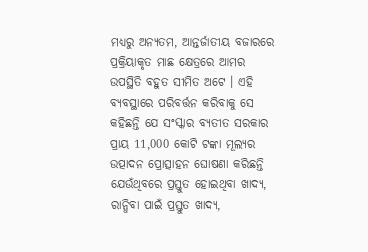ମଧ୍ୟରୁ ଅନ୍ୟତମ, ଆନ୍ତର୍ଜାତୀୟ ବଜାରରେ ପ୍ରକ୍ରିୟାକୃତ ମାଛ କ୍ଷେତ୍ରରେ ଆମର ଉପସ୍ଥିତି ବହୁତ ସୀମିତ ଅଟେ । ଏହି ବ୍ୟବସ୍ଥାରେ ପରିବର୍ତ୍ତନ କରିବାକୁ ସେ କହିଛନ୍ତି ଯେ ସଂସ୍କାର ବ୍ୟତୀତ ସରକାର ପ୍ରାୟ 11,000 କୋଟି ଟଙ୍କା ମୂଲ୍ୟର ଉତ୍ପାଦନ ପ୍ରୋତ୍ସାହନ ଘୋଷଣା କରିଛନ୍ତି ଯେଉଁଥିବରେ ପ୍ରସ୍ତୁତ ହୋଇଥିବା ଖାଦ୍ୟ, ରାନ୍ଧିବା ପାଇଁ ପ୍ରସ୍ତୁତ ଖାଦ୍ୟ,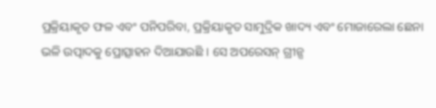ପ୍ରକ୍ରିୟାକୃତ ଫଳ ଏବଂ ପନିପରିବା, ପ୍ରକ୍ରିୟାକୃତ ସାମୁଦ୍ରିକ ଖାଦ୍ୟ ଏବଂ ମୋଜାରେଲା ଛେନା ଭଳି ଉତ୍ପାଦକୁ ପ୍ରୋତ୍ସାହନ ଦିଆଯାଉଛି । ସେ ଅପରେସନ୍ ଗ୍ରୀନ୍ସ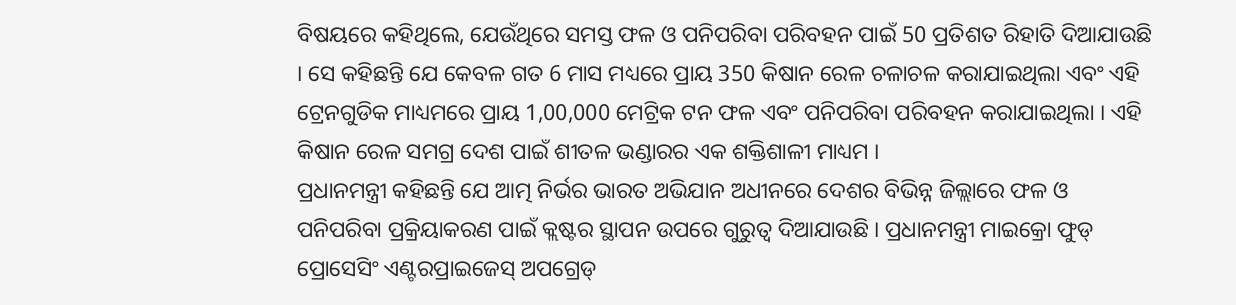ବିଷୟରେ କହିଥିଲେ, ଯେଉଁଥିରେ ସମସ୍ତ ଫଳ ଓ ପନିପରିବା ପରିବହନ ପାଇଁ 50 ପ୍ରତିଶତ ରିହାତି ଦିଆଯାଉଛି । ସେ କହିଛନ୍ତି ଯେ କେବଳ ଗତ 6 ମାସ ମଧ୍ୟରେ ପ୍ରାୟ 350 କିଷାନ ରେଳ ଚଳାଚଳ କରାଯାଇଥିଲା ଏବଂ ଏହି ଟ୍ରେନଗୁଡିକ ମାଧ୍ୟମରେ ପ୍ରାୟ 1,00,000 ମେଟ୍ରିକ ଟନ ଫଳ ଏବଂ ପନିପରିବା ପରିବହନ କରାଯାଇଥିଲା । ଏହି କିଷାନ ରେଳ ସମଗ୍ର ଦେଶ ପାଇଁ ଶୀତଳ ଭଣ୍ଡାରର ଏକ ଶକ୍ତିଶାଳୀ ମାଧ୍ୟମ ।
ପ୍ରଧାନମନ୍ତ୍ରୀ କହିଛନ୍ତି ଯେ ଆତ୍ମ ନିର୍ଭର ଭାରତ ଅଭିଯାନ ଅଧୀନରେ ଦେଶର ବିଭିନ୍ନ ଜିଲ୍ଲାରେ ଫଳ ଓ ପନିପରିବା ପ୍ରକ୍ରିୟାକରଣ ପାଇଁ କ୍ଲଷ୍ଟର ସ୍ଥାପନ ଉପରେ ଗୁରୁତ୍ୱ ଦିଆଯାଉଛି । ପ୍ରଧାନମନ୍ତ୍ରୀ ମାଇକ୍ରୋ ଫୁଡ୍ ପ୍ରୋସେସିଂ ଏଣ୍ଟରପ୍ରାଇଜେସ୍ ଅପଗ୍ରେଡ୍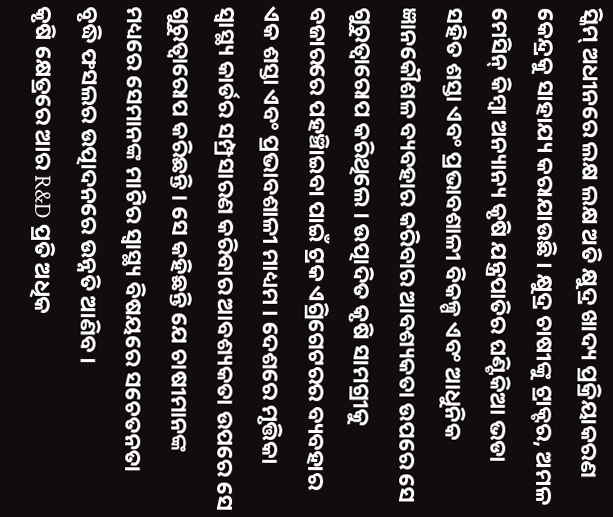ସ୍କିମ୍ ଅଧୀନରେ ଲକ୍ଷ ଲକ୍ଷ ଅତି କ୍ଷୁଦ୍ର ଖାଦ୍ୟ ପ୍ରକ୍ରିୟାକରଣ କେନ୍ଦ୍ରକୁ ସାହାଯ୍ୟ କରାଯାଉଛି । କ୍ଷୁଦ୍ର ଚାଷୀଙ୍କୁ ଟ୍ରାକ୍ଟର, ଅମଳ ମେସିନ୍ କିମ୍ବା ଅନ୍ୟାନ୍ୟ କୃଷି ଯନ୍ତ୍ରପାତିର ଘଣ୍ଟିକିଆ ଭଡା ସହିତ ଶସ୍ତା ଏବଂ ପ୍ରଭାବଶାଳୀ ବିକଳ୍ପ ଏବଂ ଆଧୁନିକ ଜ୍ଞାନକୌଶଳ ବ୍ୟବହାର କରିବାର ଆବଶ୍ୟକତା ଉପରେ ସେ ଗୁରୁତ୍ୱାରୋପ କରିଥିଲେ । ଉତ୍ପାଦିତ କୃଷି ସାମଗ୍ରୀକୁ ବଜାରରେ ପହଞ୍ଚିାଇବା ପାଇଁ ଟ୍ରକ ଏଗ୍ରିଗେଟରର ବ୍ୟବହାର ଏକ ଶସ୍ତା ଏବଂ ପ୍ରଭାବଶାଳୀ ମାଧ୍ୟମ । ଦେଶରେ ମୃତ୍ତିକା ସ୍ୱାସ୍ଥ୍ୟ କାର୍ଡର ସମ୍ପ୍ରସାରଣ କରିବାର ଆବଶ୍ୟକତା ଉପରେ ସେ ଗୁରୁତ୍ୱାରୋପ କରିଛନ୍ତି । ସେ କହିଛନ୍ତି ଯେ ଚାଷୀମାନଙ୍କ ମଧ୍ୟରେ ସେମାନଙ୍କ ମାଟିର ସ୍ୱାସ୍ଥ୍ୟ ବିଷୟରେ ସଚେତନତା ବୃଦ୍ଧି ଫସଲର ଉତ୍ପାଦନରେ ଉନ୍ନତି ଆଣିବ ।
କୃଷି କ୍ଷେତ୍ରରେ ଆର R&D ପ୍ରତି ଅଧିକ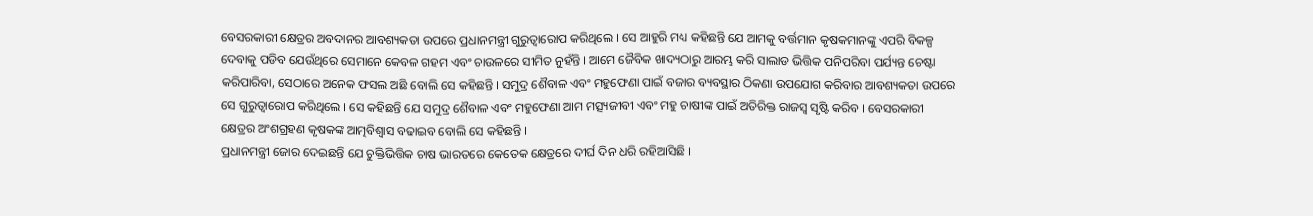ବେସରକାରୀ କ୍ଷେତ୍ରର ଅବଦାନର ଆବଶ୍ୟକତା ଉପରେ ପ୍ରଧାନମନ୍ତ୍ରୀ ଗୁରୁତ୍ୱାରୋପ କରିଥିଲେ । ସେ ଆହୁରି ମଧ୍ୟ କହିଛନ୍ତି ଯେ ଆମକୁ ବର୍ତ୍ତମାନ କୃଷକମାନଙ୍କୁ ଏପରି ବିକଳ୍ପ ଦେବାକୁ ପଡିବ ଯେଉଁଥିରେ ସେମାନେ କେବଳ ଗହମ ଏବଂ ଚାଉଳରେ ସୀମିତ ନୁହଁନ୍ତି । ଆମେ ଜୈବିକ ଖାଦ୍ୟଠାରୁ ଆରମ୍ଭ କରି ସାଲାଡ ଭିତ୍ତିକ ପନିପରିବା ପର୍ଯ୍ୟନ୍ତ ଚେଷ୍ଟା କରିପାରିବା, ସେଠାରେ ଅନେକ ଫସଲ ଅଛି ବୋଲି ସେ କହିଛନ୍ତି । ସମୁଦ୍ର ଶୈବାଳ ଏବଂ ମହୁଫେଣା ପାଇଁ ବଜାର ବ୍ୟବସ୍ଥାର ଠିକଣା ଉପଯୋଗ କରିବାର ଆବଶ୍ୟକତା ଉପରେ ସେ ଗୁରୁତ୍ୱାରୋପ କରିଥିଲେ । ସେ କହିଛନ୍ତି ଯେ ସମୁଦ୍ର ଶୈବାଳ ଏବଂ ମହୁଫେଣା ଆମ ମତ୍ସ୍ୟଜୀବୀ ଏବଂ ମହୁ ଚାଷୀଙ୍କ ପାଇଁ ଅତିରିକ୍ତ ରାଜସ୍ୱ ସୃଷ୍ଟି କରିବ । ବେସରକାରୀ କ୍ଷେତ୍ରର ଅଂଶଗ୍ରହଣ କୃଷକଙ୍କ ଆତ୍ମବିଶ୍ୱାସ ବଢାଇବ ବୋଲି ସେ କହିଛନ୍ତି ।
ପ୍ରଧାନମନ୍ତ୍ରୀ ଜୋର ଦେଇଛନ୍ତି ଯେ ଚୁକ୍ତିଭିତ୍ତିକ ଚାଷ ଭାରତରେ କେତେକ କ୍ଷେତ୍ରରେ ଦୀର୍ଘ ଦିନ ଧରି ରହିଆସିଛି ।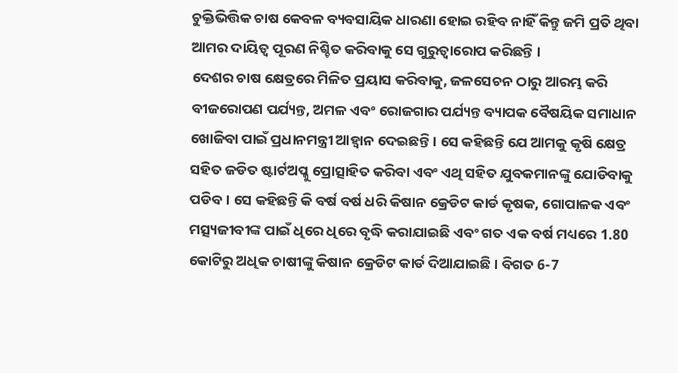ଚୁକ୍ତିଭିତ୍ତିକ ଚାଷ କେବଳ ବ୍ୟବସାୟିକ ଧାରଣା ହୋଇ ରହିବ ନାହିଁ କିନ୍ତୁ ଜମି ପ୍ରତି ଥିବା ଆମର ଦାୟିତ୍ୱ ପୂରଣ ନିଶ୍ଚିତ କରିବାକୁ ସେ ଗୁରୁତ୍ୱାରୋପ କରିଛନ୍ତି ।
ଦେଶର ଚାଷ କ୍ଷେତ୍ରରେ ମିଳିତ ପ୍ରୟାସ କରିବାକୁ, ଜଳସେଚନ ଠାରୁ ଆରମ୍ଭ କରି ବୀଜରୋପଣ ପର୍ଯ୍ୟନ୍ତ, ଅମଳ ଏବଂ ରୋଜଗାର ପର୍ଯ୍ୟନ୍ତ ବ୍ୟାପକ ବୈଷୟିକ ସମାଧାନ ଖୋଜିବା ପାଇଁ ପ୍ରଧାନମନ୍ତ୍ରୀ ଆହ୍ୱାନ ଦେଇଛନ୍ତି । ସେ କହିଛନ୍ତି ଯେ ଆମକୁ କୃଷି କ୍ଷେତ୍ର ସହିତ ଜଡିତ ଷ୍ଟାର୍ଟଅପ୍କୁ ପ୍ରୋତ୍ସାହିତ କରିବା ଏବଂ ଏଥି ସହିତ ଯୁବକମାନଙ୍କୁ ଯୋଡିବାକୁ ପଡିବ । ସେ କହିଛନ୍ତି କି ବର୍ଷ ବର୍ଷ ଧରି କିଷାନ କ୍ରେଡିଟ କାର୍ଡ କୃଷକ, ଗୋପାଳକ ଏବଂ ମତ୍ସ୍ୟଜୀବୀଙ୍କ ପାଇଁ ଧିରେ ଧିରେ ବୃଦ୍ଧି କରାଯାଇଛି ଏବଂ ଗତ ଏକ ବର୍ଷ ମଧ୍ୟରେ 1.80 କୋଟିରୁ ଅଧିକ ଚାଷୀଙ୍କୁ କିଷାନ କ୍ରେଡିଟ କାର୍ଡ ଦିଆଯାଇଛି । ବିଗତ 6-7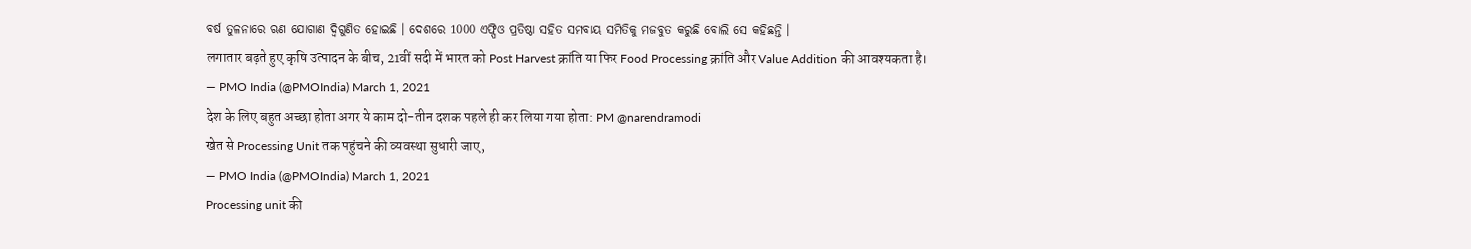ବର୍ଷ ତୁଳନାରେ ଋଣ ଯୋଗାଣ ଦ୍ୱିଗୁଣିତ ହୋଇଛି । ଦେଶରେ 1000 ଏଫ୍ପିଓ ପ୍ରତିଷ୍ଠା ସହିତ ସମବାୟ ସମିତିକୁ ମଜବୁତ କରୁଛି ବୋଲି ସେ କହିଛନ୍ତି ।
लगातार बढ़ते हुए कृषि उत्पादन के बीच, 21वीं सदी में भारत को Post Harvest क्रांति या फिर Food Processing क्रांति और Value Addition की आवश्यकता है।
— PMO India (@PMOIndia) March 1, 2021
देश के लिए बहुत अच्छा होता अगर ये काम दो-तीन दशक पहले ही कर लिया गया होता: PM @narendramodi
खेत से Processing Unit तक पहुंचने की व्यवस्था सुधारी जाए,
— PMO India (@PMOIndia) March 1, 2021
Processing unit की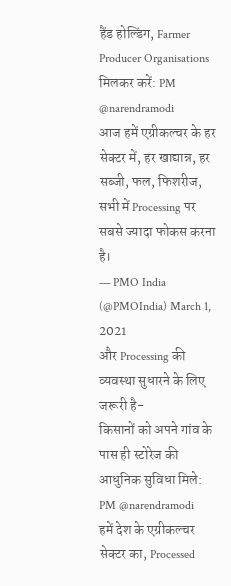हैंड होल्डिंग, Farmer Producer Organisations मिलकर करें: PM @narendramodi
आज हमें एग्रीकल्चर के हर सेक्टर में, हर खाद्यान्न, हर सब्जी, फल, फिशरीज, सभी में Processing पर सबसे ज्यादा फोकस करना है।
— PMO India (@PMOIndia) March 1, 2021
और Processing की व्यवस्था सुधारने के लिए जरूरी है-
किसानों को अपने गांव के पास ही स्टोरेज की आधुनिक सुविधा मिले: PM @narendramodi
हमें देश के एग्रीकल्चर सेक्टर का, Processed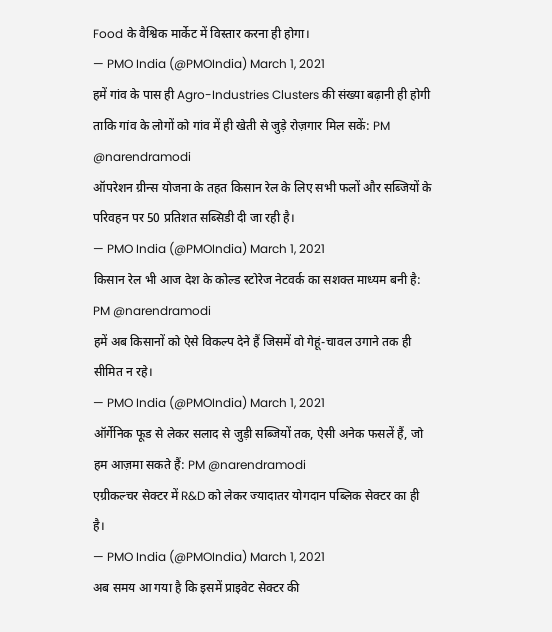Food के वैश्विक मार्केट में विस्तार करना ही होगा।
— PMO India (@PMOIndia) March 1, 2021
हमें गांव के पास ही Agro-Industries Clusters की संख्या बढ़ानी ही होगी ताकि गांव के लोगों को गांव में ही खेती से जुड़े रोज़गार मिल सकें: PM @narendramodi
ऑपरेशन ग्रीन्स योजना के तहत किसान रेल के लिए सभी फलों और सब्जियों के परिवहन पर 50 प्रतिशत सब्सिडी दी जा रही है।
— PMO India (@PMOIndia) March 1, 2021
किसान रेल भी आज देश के कोल्ड स्टोरेज नेटवर्क का सशक्त माध्यम बनी है: PM @narendramodi
हमें अब किसानों को ऐसे विकल्प देने हैं जिसमें वो गेहूं-चावल उगाने तक ही सीमित न रहे।
— PMO India (@PMOIndia) March 1, 2021
ऑर्गेनिक फूड से लेकर सलाद से जुड़ी सब्जियों तक, ऐसी अनेक फसलें हैं, जो हम आज़मा सकते हैं: PM @narendramodi
एग्रीकल्चर सेक्टर में R&D को लेकर ज्यादातर योगदान पब्लिक सेक्टर का ही है।
— PMO India (@PMOIndia) March 1, 2021
अब समय आ गया है कि इसमें प्राइवेट सेक्टर की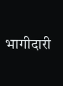भागीदारी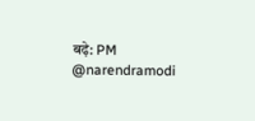बढ़े: PM @narendramodi